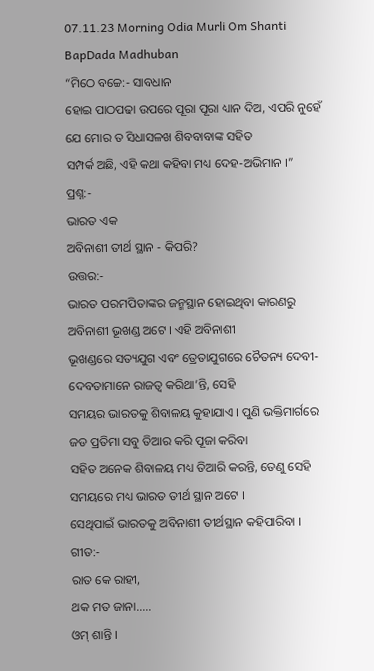07.11.23 Morning Odia Murli Om Shanti BapDada Madhuban
“ମିଠେ ବଚ୍ଚେ:- ସାବଧାନ
ହୋଇ ପାଠପଢା ଉପରେ ପୂରା ପୂରା ଧ୍ୟାନ ଦିଅ, ଏପରି ନୁହେଁ ଯେ ମୋର ତ ସିଧାସଳଖ ଶିବବାବାଙ୍କ ସହିତ
ସମ୍ପର୍କ ଅଛି, ଏହି କଥା କହିବା ମଧ୍ୟ ଦେହ-ଅଭିମାନ ।”
ପ୍ରଶ୍ନ:-
ଭାରତ ଏକ
ଅବିନାଶୀ ତୀର୍ଥ ସ୍ଥାନ - କିପରି?
ଉତ୍ତର:-
ଭାରତ ପରମପିତାଙ୍କର ଜନ୍ମସ୍ଥାନ ହୋଇଥିବା କାରଣରୁ ଅବିନାଶୀ ଭୂଖଣ୍ଡ ଅଟେ । ଏହି ଅବିନାଶୀ
ଭୂଖଣ୍ଡରେ ସତ୍ୟଯୁଗ ଏବଂ ତ୍ରେତାଯୁଗରେ ଚୈତନ୍ୟ ଦେବୀ-ଦେବତାମାନେ ରାଜତ୍ୱ କରିଥା’ନ୍ତି, ସେହି
ସମୟର ଭାରତକୁ ଶିବାଳୟ କୁହାଯାଏ । ପୁଣି ଭକ୍ତିମାର୍ଗରେ ଜଡ ପ୍ରତିମା ସବୁ ତିଆର କରି ପୂଜା କରିବା
ସହିତ ଅନେକ ଶିବାଳୟ ମଧ୍ୟ ତିଆରି କରନ୍ତି, ତେଣୁ ସେହି ସମୟରେ ମଧ୍ୟ ଭାରତ ତୀର୍ଥ ସ୍ଥାନ ଅଟେ ।
ସେଥିପାଇଁ ଭାରତକୁ ଅବିନାଶୀ ତୀର୍ଥସ୍ଥାନ କହିପାରିବା ।
ଗୀତ:-
ରାତ କେ ରାହୀ,
ଥକ ମତ ଜାନା.....
ଓମ୍ ଶାନ୍ତି ।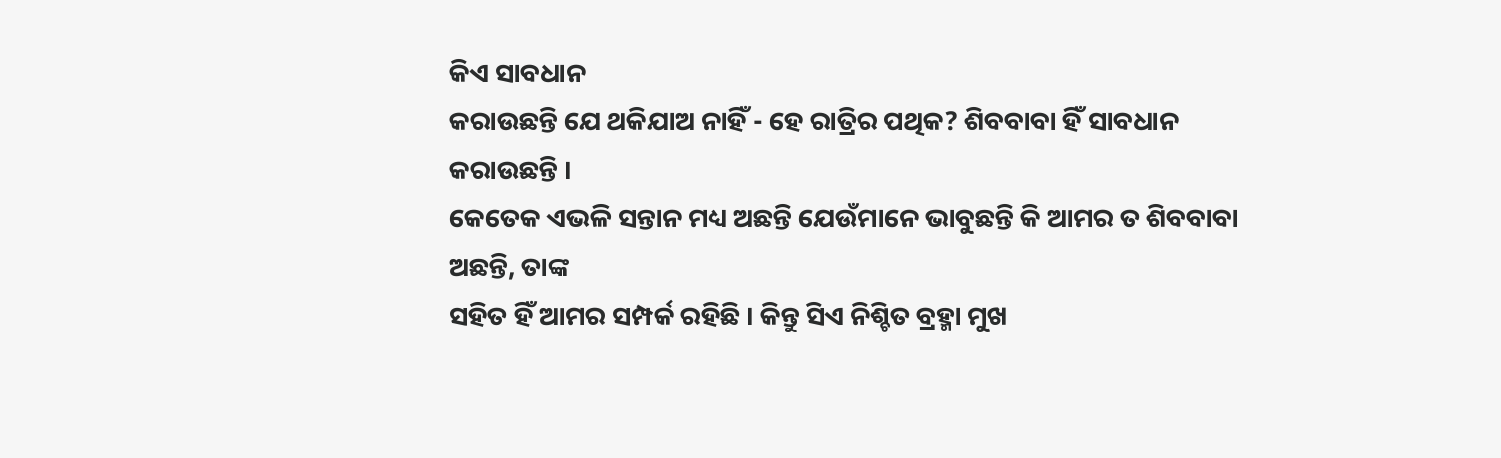କିଏ ସାବଧାନ
କରାଉଛନ୍ତି ଯେ ଥକିଯାଅ ନାହିଁ - ହେ ରାତ୍ରିର ପଥିକ? ଶିବବାବା ହିଁ ସାବଧାନ କରାଉଛନ୍ତି ।
କେତେକ ଏଭଳି ସନ୍ତାନ ମଧ୍ୟ ଅଛନ୍ତି ଯେଉଁମାନେ ଭାବୁଛନ୍ତି କି ଆମର ତ ଶିବବାବା ଅଛନ୍ତି, ତାଙ୍କ
ସହିତ ହିଁ ଆମର ସମ୍ପର୍କ ରହିଛି । କିନ୍ତୁ ସିଏ ନିଶ୍ଚିତ ବ୍ରହ୍ମା ମୁଖ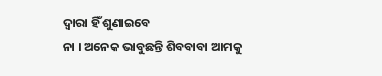ଦ୍ୱାରା ହିଁ ଶୁଣାଇବେ
ନା । ଅନେକ ଭାବୁଛନ୍ତି ଶିବବାବା ଆମକୁ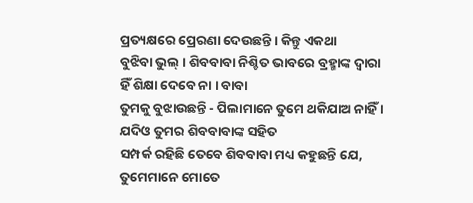ପ୍ରତ୍ୟକ୍ଷରେ ପ୍ରେରଣା ଦେଉଛନ୍ତି । କିନ୍ତୁ ଏକଥା
ବୁଝିବା ଭୁଲ୍ । ଶିବବାବା ନିଶ୍ଚିତ ଭାବରେ ବ୍ରହ୍ମାଙ୍କ ଦ୍ୱାରା ହିଁ ଶିକ୍ଷା ଦେବେ ନା । ବାବା
ତୁମକୁ ବୁଝାଉଛନ୍ତି - ପିଲାମାନେ ତୁମେ ଥକିଯାଅ ନାହିଁ । ଯଦିଓ ତୁମର ଶିବବାବାଙ୍କ ସହିତ
ସମ୍ପର୍କ ରହିଛି ତେବେ ଶିବବାବା ମଧ୍ୟ କହୁଛନ୍ତି ଯେ, ତୁମେମାନେ ମୋତେ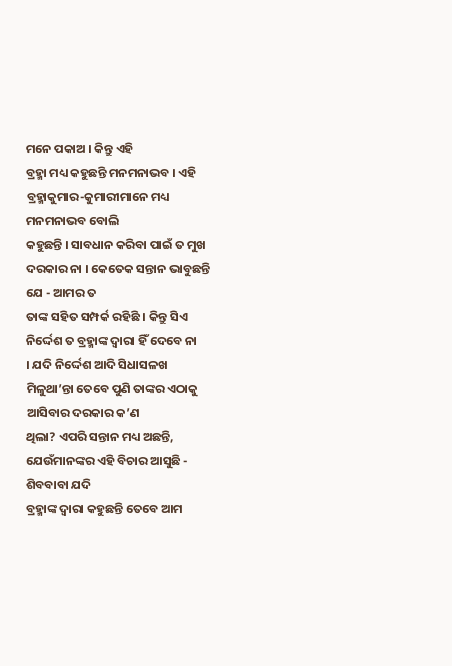ମନେ ପକାଅ । କିନ୍ତୁ ଏହି
ବ୍ରହ୍ମା ମଧ୍ୟ କହୁଛନ୍ତି ମନମନାଭବ । ଏହି ବ୍ରହ୍ମାକୁମାର-କୁମାରୀମାନେ ମଧ୍ୟ ମନମନାଭବ ବୋଲି
କହୁଛନ୍ତି । ସାବଧାନ କରିବା ପାଇଁ ତ ମୁଖ ଦରକାର ନା । କେତେକ ସନ୍ତାନ ଭାବୁଛନ୍ତି ଯେ - ଆମର ତ
ତାଙ୍କ ସହିତ ସମ୍ପର୍କ ରହିଛି । କିନ୍ତୁ ସିଏ ନିର୍ଦ୍ଦେଶ ତ ବ୍ରହ୍ମାଙ୍କ ଦ୍ୱାରା ହିଁ ଦେବେ ନା
। ଯଦି ନିର୍ଦ୍ଦେଶ ଆଦି ସିଧାସଳଖ ମିଳୁଥା’ନ୍ତା ତେବେ ପୁଣି ତାଙ୍କର ଏଠାକୁ ଆସିବାର ଦରକାର କ’ଣ
ଥିଲା? ଏପରି ସନ୍ତାନ ମଧ୍ୟ ଅଛନ୍ତି, ଯେଉଁମାନଙ୍କର ଏହି ବିଚାର ଆସୁଛି - ଶିବବାବା ଯଦି
ବ୍ରହ୍ମାଙ୍କ ଦ୍ୱାରା କହୁଛନ୍ତି ତେବେ ଆମ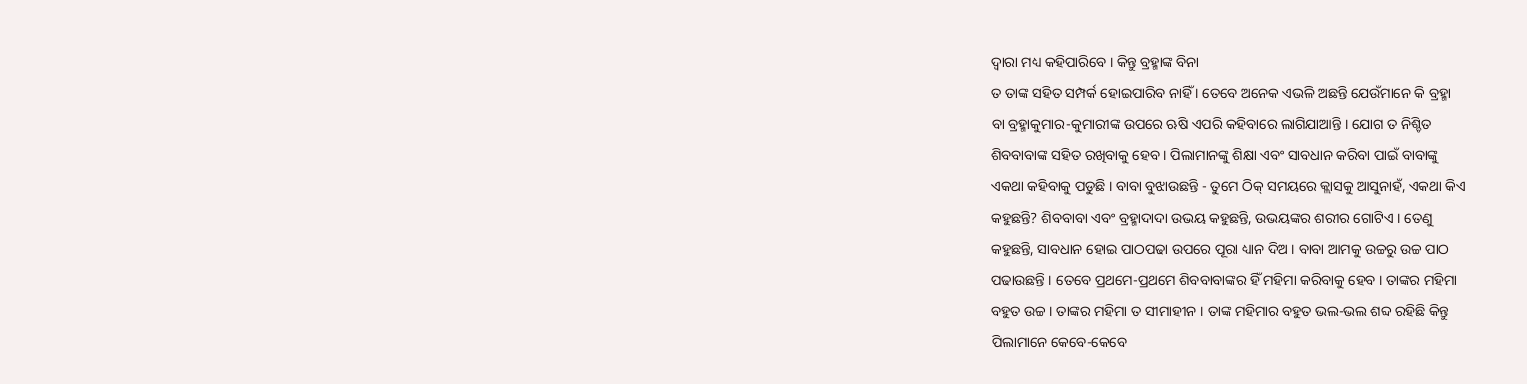ଦ୍ୱାରା ମଧ୍ୟ କହିପାରିବେ । କିନ୍ତୁ ବ୍ରହ୍ମାଙ୍କ ବିନା
ତ ତାଙ୍କ ସହିତ ସମ୍ପର୍କ ହୋଇପାରିବ ନାହିଁ । ତେବେ ଅନେକ ଏଭଳି ଅଛନ୍ତି ଯେଉଁମାନେ କି ବ୍ରହ୍ମା
ବା ବ୍ରହ୍ମାକୁମାର-କୁମାରୀଙ୍କ ଉପରେ ଋଷି ଏପରି କହିବାରେ ଲାଗିଯାଆନ୍ତି । ଯୋଗ ତ ନିଶ୍ଚିତ
ଶିବବାବାଙ୍କ ସହିତ ରଖିବାକୁ ହେବ । ପିଲାମାନଙ୍କୁ ଶିକ୍ଷା ଏବଂ ସାବଧାନ କରିବା ପାଇଁ ବାବାଙ୍କୁ
ଏକଥା କହିବାକୁ ପଡୁଛି । ବାବା ବୁଝାଉଛନ୍ତି - ତୁମେ ଠିକ୍ ସମୟରେ କ୍ଲାସକୁ ଆସୁନାହଁ, ଏକଥା କିଏ
କହୁଛନ୍ତି? ଶିବବାବା ଏବଂ ବ୍ରହ୍ମାଦାଦା ଉଭୟ କହୁଛନ୍ତି, ଉଭୟଙ୍କର ଶରୀର ଗୋଟିଏ । ତେଣୁ
କହୁଛନ୍ତି, ସାବଧାନ ହୋଇ ପାଠପଢା ଉପରେ ପୂରା ଧ୍ୟାନ ଦିଅ । ବାବା ଆମକୁ ଉଚ୍ଚରୁ ଉଚ୍ଚ ପାଠ
ପଢାଉଛନ୍ତି । ତେବେ ପ୍ରଥମେ-ପ୍ରଥମେ ଶିବବାବାଙ୍କର ହିଁ ମହିମା କରିବାକୁ ହେବ । ତାଙ୍କର ମହିମା
ବହୁତ ଉଚ୍ଚ । ତାଙ୍କର ମହିମା ତ ସୀମାହୀନ । ତାଙ୍କ ମହିମାର ବହୁତ ଭଲ-ଭଲ ଶବ୍ଦ ରହିଛି କିନ୍ତୁ
ପିଲାମାନେ କେବେ-କେବେ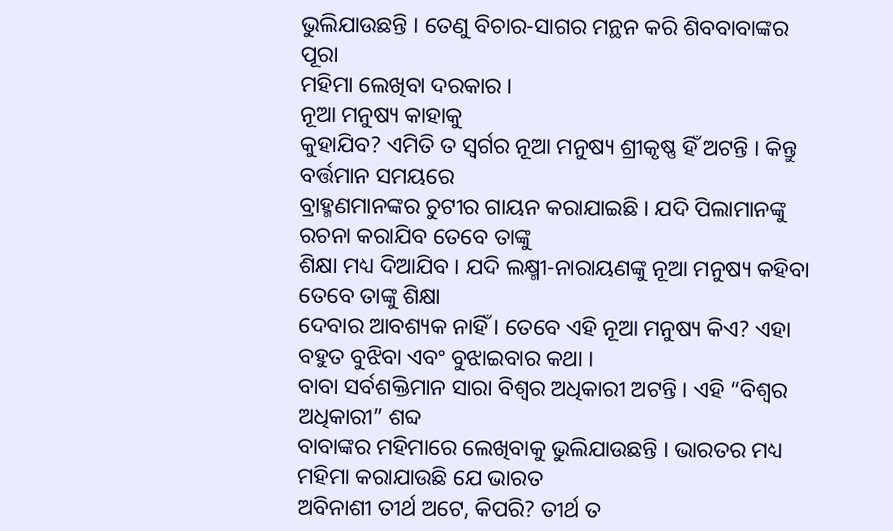ଭୁଲିଯାଉଛନ୍ତି । ତେଣୁ ବିଚାର-ସାଗର ମନ୍ଥନ କରି ଶିବବାବାଙ୍କର ପୂରା
ମହିମା ଲେଖିବା ଦରକାର ।
ନୂଆ ମନୁଷ୍ୟ କାହାକୁ
କୁହାଯିବ? ଏମିତି ତ ସ୍ୱର୍ଗର ନୂଆ ମନୁଷ୍ୟ ଶ୍ରୀକୃଷ୍ଣ ହିଁ ଅଟନ୍ତି । କିନ୍ତୁ ବର୍ତ୍ତମାନ ସମୟରେ
ବ୍ରାହ୍ମଣମାନଙ୍କର ଚୁଟୀର ଗାୟନ କରାଯାଇଛି । ଯଦି ପିଲାମାନଙ୍କୁ ରଚନା କରାଯିବ ତେବେ ତାଙ୍କୁ
ଶିକ୍ଷା ମଧ୍ୟ ଦିଆଯିବ । ଯଦି ଲକ୍ଷ୍ମୀ-ନାରାୟଣଙ୍କୁ ନୂଆ ମନୁଷ୍ୟ କହିବା ତେବେ ତାଙ୍କୁ ଶିକ୍ଷା
ଦେବାର ଆବଶ୍ୟକ ନାହିଁ । ତେବେ ଏହି ନୂଆ ମନୁଷ୍ୟ କିଏ? ଏହା ବହୁତ ବୁଝିବା ଏବଂ ବୁଝାଇବାର କଥା ।
ବାବା ସର୍ବଶକ୍ତିମାନ ସାରା ବିଶ୍ୱର ଅଧିକାରୀ ଅଟନ୍ତି । ଏହି “ବିଶ୍ୱର ଅଧିକାରୀ” ଶବ୍ଦ
ବାବାଙ୍କର ମହିମାରେ ଲେଖିବାକୁ ଭୁଲିଯାଉଛନ୍ତି । ଭାରତର ମଧ୍ୟ ମହିମା କରାଯାଉଛି ଯେ ଭାରତ
ଅବିନାଶୀ ତୀର୍ଥ ଅଟେ, କିପରି? ତୀର୍ଥ ତ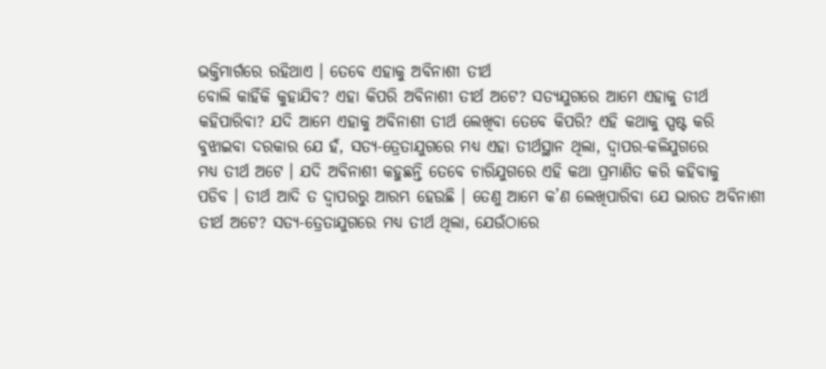ଭକ୍ତିମାର୍ଗରେ ରହିଥାଏ । ତେବେ ଏହାକୁ ଅବିନାଶୀ ତୀର୍ଥ
ବୋଲି କାହିଁକି କୁହାଯିବ? ଏହା କିପରି ଅବିନାଶୀ ତୀର୍ଥ ଅଟେ? ସତ୍ୟଯୁଗରେ ଆମେ ଏହାକୁ ତୀର୍ଥ
କହିପାରିବା? ଯଦି ଆମେ ଏହାକୁ ଅବିନାଶୀ ତୀର୍ଥ ଲେଖିବା ତେବେ କିପରି? ଏହି କଥାକୁ ସ୍ପଷ୍ଟ କରି
ବୁଝାଇବା ଦରକାର ଯେ ହଁ, ସତ୍ୟ-ତ୍ରେତାଯୁଗରେ ମଧ୍ୟ ଏହା ତୀର୍ଥସ୍ଥାନ ଥିଲା, ଦ୍ୱାପର-କଳିଯୁଗରେ
ମଧ୍ୟ ତୀର୍ଥ ଅଟେ । ଯଦି ଅବିନାଶୀ କହୁଛନ୍ତି ତେବେ ଚାରିଯୁଗରେ ଏହି କଥା ପ୍ରମାଣିତ କରି କହିବାକୁ
ପଡିବ । ତୀର୍ଥ ଆଦି ତ ଦ୍ୱାପରରୁ ଆରମ୍ଭ ହେଉଛି । ତେଣୁ ଆମେ କ’ଣ ଲେଖିପାରିବା ଯେ ଭାରତ ଅବିନାଶୀ
ତୀର୍ଥ ଅଟେ? ସତ୍ୟ-ତ୍ରେତାଯୁଗରେ ମଧ୍ୟ ତୀର୍ଥ ଥିଲା, ଯେଉଁଠାରେ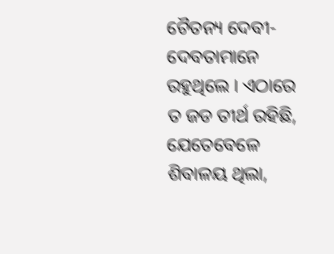ଚୈତନ୍ୟ ଦେବୀ-ଦେବତାମାନେ
ରହୁଥିଲେ । ଏଠାରେ ତ ଜଡ ତୀର୍ଥ ରହିଛି, ଯେତେବେଳେ ଶିବାଳୟ ଥିଲା,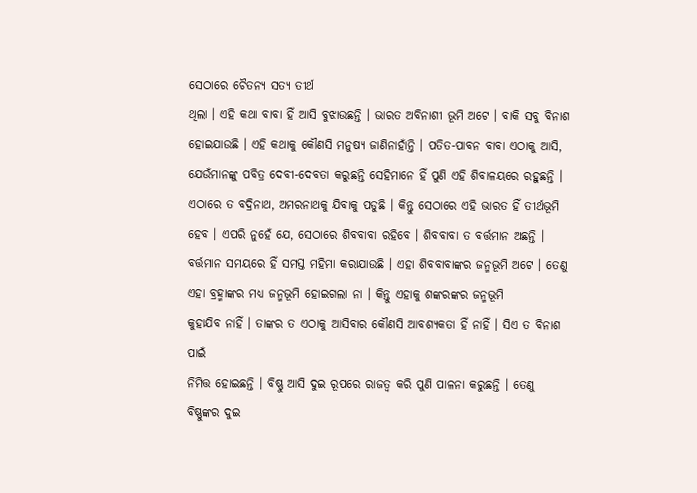ସେଠାରେ ଚୈତନ୍ୟ ସତ୍ୟ ତୀର୍ଥ
ଥିଲା । ଏହି କଥା ବାବା ହିଁ ଆସି ବୁଝାଉଛନ୍ତି । ଭାରତ ଅବିନାଶୀ ଭୂମି ଅଟେ । ବାକି ସବୁ ବିନାଶ
ହୋଇଯାଉଛି । ଏହି କଥାକୁ କୌଣସି ମନୁଷ୍ୟ ଜାଣିନାହାଁନ୍ତି । ପତିତ-ପାବନ ବାବା ଏଠାକୁ ଆସି,
ଯେଉଁମାନଙ୍କୁ ପବିତ୍ର ଦେବୀ-ଦେବତା କରୁଛନ୍ତି ସେହିମାନେ ହିଁ ପୁଣି ଏହି ଶିବାଳୟରେ ରହୁଛନ୍ତି ।
ଏଠାରେ ତ ବଦ୍ରିନାଥ, ଅମରନାଥକୁ ଯିବାକୁ ପଡୁଛି । କିନ୍ତୁ ସେଠାରେ ଏହି ଭାରତ ହିଁ ତୀର୍ଥଭୂମି
ହେବ । ଏପରି ନୁହେଁ ଯେ, ସେଠାରେ ଶିବବାବା ରହିବେ । ଶିବବାବା ତ ବର୍ତ୍ତମାନ ଅଛନ୍ତି ।
ବର୍ତ୍ତମାନ ସମୟରେ ହିଁ ସମସ୍ତ ମହିମା କରାଯାଉଛି । ଏହା ଶିବବାବାଙ୍କର ଜନ୍ମଭୂମି ଅଟେ । ତେଣୁ
ଏହା ବ୍ରହ୍ମାଙ୍କର ମଧ୍ୟ ଜନ୍ମଭୂମି ହୋଇଗଲା ନା । କିନ୍ତୁ ଏହାକୁ ଶଙ୍କରଙ୍କର ଜନ୍ମଭୂମି
କୁହାଯିବ ନାହିଁ । ତାଙ୍କର ତ ଏଠାକୁ ଆସିବାର କୌଣସି ଆବଶ୍ୟକତା ହିଁ ନାହିଁ । ସିଏ ତ ବିନାଶ ପାଇଁ
ନିମିତ୍ତ ହୋଇଛନ୍ତି । ବିଷ୍ଣୁ ଆସି ଦୁଇ ରୂପରେ ରାଜତ୍ୱ କରି ପୁଣି ପାଳନା କରୁଛନ୍ତି । ତେଣୁ
ବିଷ୍ଣୁଙ୍କର ଦୁଇ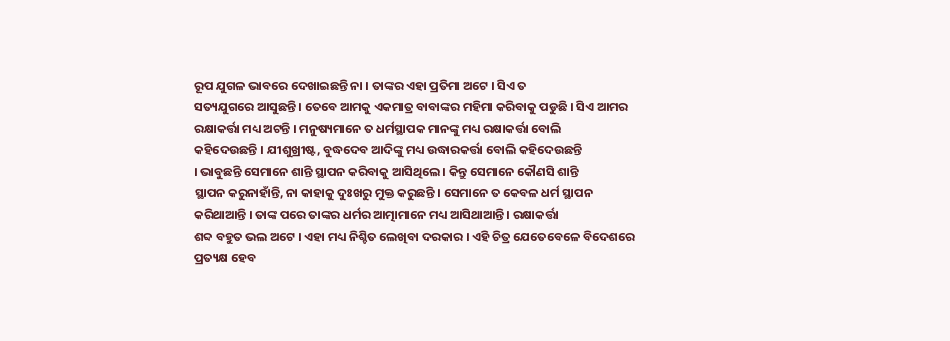ରୂପ ଯୁଗଳ ଭାବରେ ଦେଖାଇଛନ୍ତି ନା । ତାଙ୍କର ଏହା ପ୍ରତିମା ଅଟେ । ସିଏ ତ
ସତ୍ୟଯୁଗରେ ଆସୁଛନ୍ତି । ତେବେ ଆମକୁ ଏକମାତ୍ର ବାବାଙ୍କର ମହିମା କରିବାକୁ ପଡୁଛି । ସିଏ ଆମର
ରକ୍ଷାକର୍ତ୍ତା ମଧ୍ୟ ଅଟନ୍ତି । ମନୁଷ୍ୟମାନେ ତ ଧର୍ମସ୍ଥାପକ ମାନଙ୍କୁ ମଧ୍ୟ ରକ୍ଷାକର୍ତ୍ତା ବୋଲି
କହିଦେଉଛନ୍ତି । ଯୀଶୁଖ୍ରୀଷ୍ଟ, ବୁଦ୍ଧଦେବ ଆଦିଙ୍କୁ ମଧ୍ୟ ଉଦ୍ଧାରକର୍ତ୍ତା ବୋଲି କହିଦେଉଛନ୍ତି
। ଭାବୁଛନ୍ତି ସେମାନେ ଶାନ୍ତି ସ୍ଥାପନ କରିବାକୁ ଆସିଥିଲେ । କିନ୍ତୁ ସେମାନେ କୌଣସି ଶାନ୍ତି
ସ୍ଥାପନ କରୁନାହାଁନ୍ତି, ନା କାହାକୁ ଦୁଃଖରୁ ମୁକ୍ତ କରୁଛନ୍ତି । ସେମାନେ ତ କେବଳ ଧର୍ମ ସ୍ଥାପନ
କରିଥାଆନ୍ତି । ତାଙ୍କ ପରେ ତାଙ୍କର ଧର୍ମର ଆତ୍ମାମାନେ ମଧ୍ୟ ଆସିଥାଆନ୍ତି । ରକ୍ଷାକର୍ତ୍ତା
ଶବ୍ଦ ବହୁତ ଭଲ ଅଟେ । ଏହା ମଧ୍ୟ ନିଶ୍ଚିତ ଲେଖିବା ଦରକାର । ଏହି ଚିତ୍ର ଯେତେବେଳେ ବିଦେଶରେ
ପ୍ରତ୍ୟକ୍ଷ ହେବ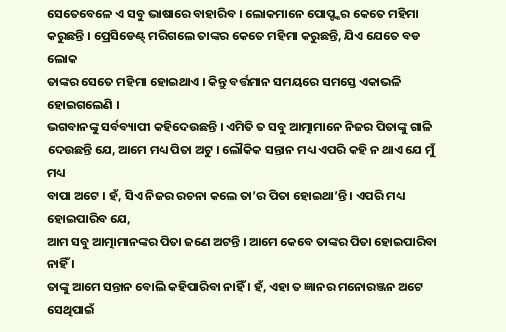ସେତେବେଳେ ଏ ସବୁ ଭାଷାରେ ବାହାରିବ । ଲୋକମାନେ ପୋପ୍ଙ୍କର କେତେ ମହିମା
କରୁଛନ୍ତି । ପ୍ରେସିଡେଣ୍ଟ୍ ମରିଗଲେ ତାଙ୍କର କେତେ ମହିମା କରୁଛନ୍ତି, ଯିଏ ଯେତେ ବଡ ଲୋକ
ତାଙ୍କର ସେତେ ମହିମା ହୋଇଥାଏ । କିନ୍ତୁ ବର୍ତ୍ତମାନ ସମୟରେ ସମସ୍ତେ ଏକାଭଳି ହୋଇଗଲେଣି ।
ଭଗବାନଙ୍କୁ ସର୍ବବ୍ୟାପୀ କହିଦେଉଛନ୍ତି । ଏମିତି ତ ସବୁ ଆତ୍ମାମାନେ ନିଜର ପିତାଙ୍କୁ ଗାଳି
ଦେଉଛନ୍ତି ଯେ, ଆମେ ମଧ୍ୟ ପିତା ଅଟୁ । ଲୌକିକ ସନ୍ତାନ ମଧ୍ୟ ଏପରି କହି ନ ଥାଏ ଯେ ମୁଁ ମଧ୍ୟ
ବାପା ଅଟେ । ହଁ, ସିଏ ନିଜର ରଚନା କଲେ ତା’ର ପିତା ହୋଇଥା’ନ୍ତି । ଏପରି ମଧ୍ୟ ହୋଇପାରିବ ଯେ,
ଆମ ସବୁ ଆତ୍ମାମାନଙ୍କର ପିତା ଜଣେ ଅଟନ୍ତି । ଆମେ କେବେ ତାଙ୍କର ପିତା ହୋଇପାରିବା ନାହିଁ ।
ତାଙ୍କୁ ଆମେ ସନ୍ତାନ ବୋଲି କହିପାରିବା ନାହିଁ । ହଁ, ଏହା ତ ଜ୍ଞାନର ମନୋରଞ୍ଜନ ଅଟେ ସେଥିପାଇଁ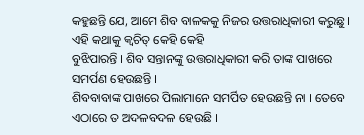କହୁଛନ୍ତି ଯେ, ଆମେ ଶିବ ବାଳକକୁ ନିଜର ଉତ୍ତରାଧିକାରୀ କରୁଛୁ । ଏହି କଥାକୁ କ୍ୱଚିତ୍ କେହି କେହି
ବୁଝିପାରନ୍ତି । ଶିବ ସନ୍ତାନଙ୍କୁ ଉତ୍ତରାଧିକାରୀ କରି ତାଙ୍କ ପାଖରେ ସମର୍ପଣ ହେଉଛନ୍ତି ।
ଶିବବାବାଙ୍କ ପାଖରେ ପିଲାମାନେ ସମର୍ପିତ ହେଉଛନ୍ତି ନା । ତେବେ ଏଠାରେ ତ ଅଦଳବଦଳ ହେଉଛି ।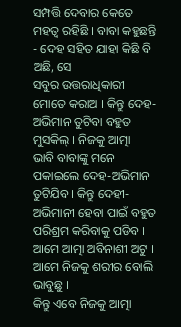ସମ୍ପତ୍ତି ଦେବାର କେତେ ମହତ୍ୱ ରହିଛି । ବାବା କହୁଛନ୍ତି - ଦେହ ସହିତ ଯାହା କିଛି ବି ଅଛି, ସେ
ସବୁର ଉତ୍ତରାଧିକାରୀ ମୋତେ କରାଅ । କିନ୍ତୁ ଦେହ-ଅଭିମାନ ତୁଟିବା ବହୁତ ମୁସକିଲ୍ । ନିଜକୁ ଆତ୍ମା
ଭାବି ବାବାଙ୍କୁ ମନେ ପକାଇଲେ ଦେହ-ଅଭିମାନ ତୁଟିଯିବ । କିନ୍ତୁ ଦେହୀ-ଅଭିମାନୀ ହେବା ପାଇଁ ବହୁତ
ପରିଶ୍ରମ କରିବାକୁ ପଡିବ । ଆମେ ଆତ୍ମା ଅବିନାଶୀ ଅଟୁ । ଆମେ ନିଜକୁ ଶରୀର ବୋଲି ଭାବୁଛୁ ।
କିନ୍ତୁ ଏବେ ନିଜକୁ ଆତ୍ମା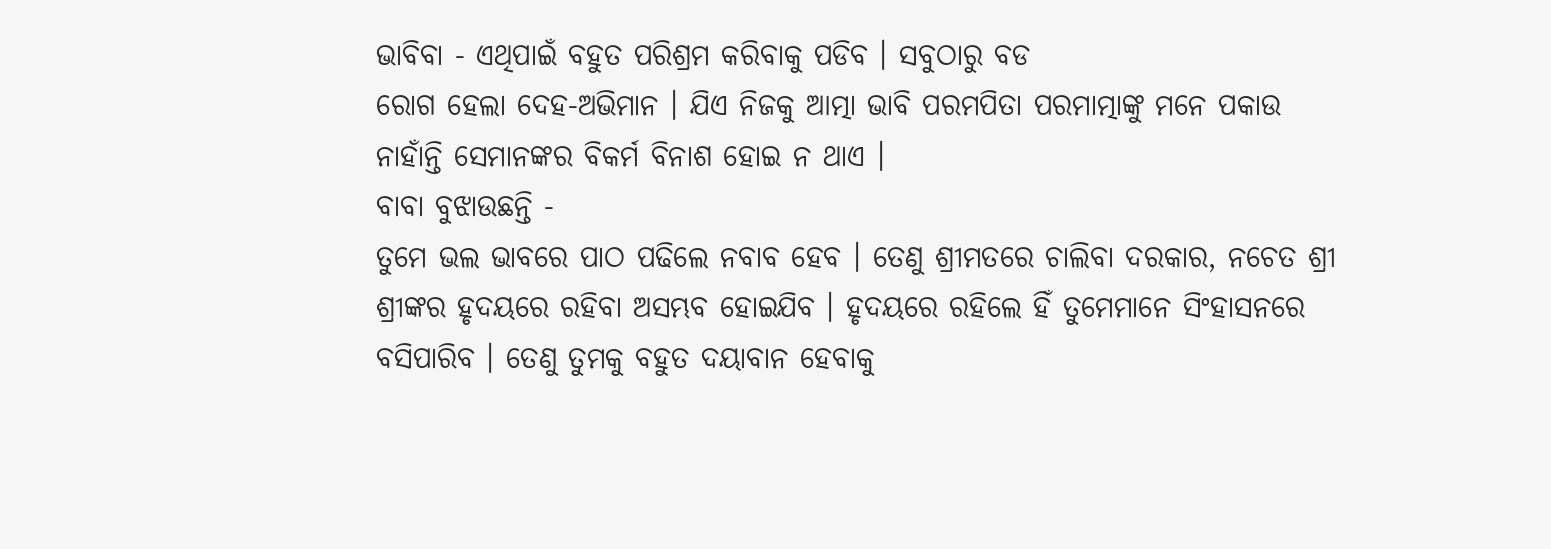ଭାବିବା - ଏଥିପାଇଁ ବହୁତ ପରିଶ୍ରମ କରିବାକୁ ପଡିବ । ସବୁଠାରୁ ବଡ
ରୋଗ ହେଲା ଦେହ-ଅଭିମାନ । ଯିଏ ନିଜକୁ ଆତ୍ମା ଭାବି ପରମପିତା ପରମାତ୍ମାଙ୍କୁ ମନେ ପକାଉ
ନାହାଁନ୍ତି ସେମାନଙ୍କର ବିକର୍ମ ବିନାଶ ହୋଇ ନ ଥାଏ ।
ବାବା ବୁଝାଉଛନ୍ତି -
ତୁମେ ଭଲ ଭାବରେ ପାଠ ପଢିଲେ ନବାବ ହେବ । ତେଣୁ ଶ୍ରୀମତରେ ଚାଲିବା ଦରକାର, ନଚେତ ଶ୍ରୀ
ଶ୍ରୀଙ୍କର ହୃଦୟରେ ରହିବା ଅସମ୍ଭବ ହୋଇଯିବ । ହୃଦୟରେ ରହିଲେ ହିଁ ତୁମେମାନେ ସିଂହାସନରେ
ବସିପାରିବ । ତେଣୁ ତୁମକୁ ବହୁତ ଦୟାବାନ ହେବାକୁ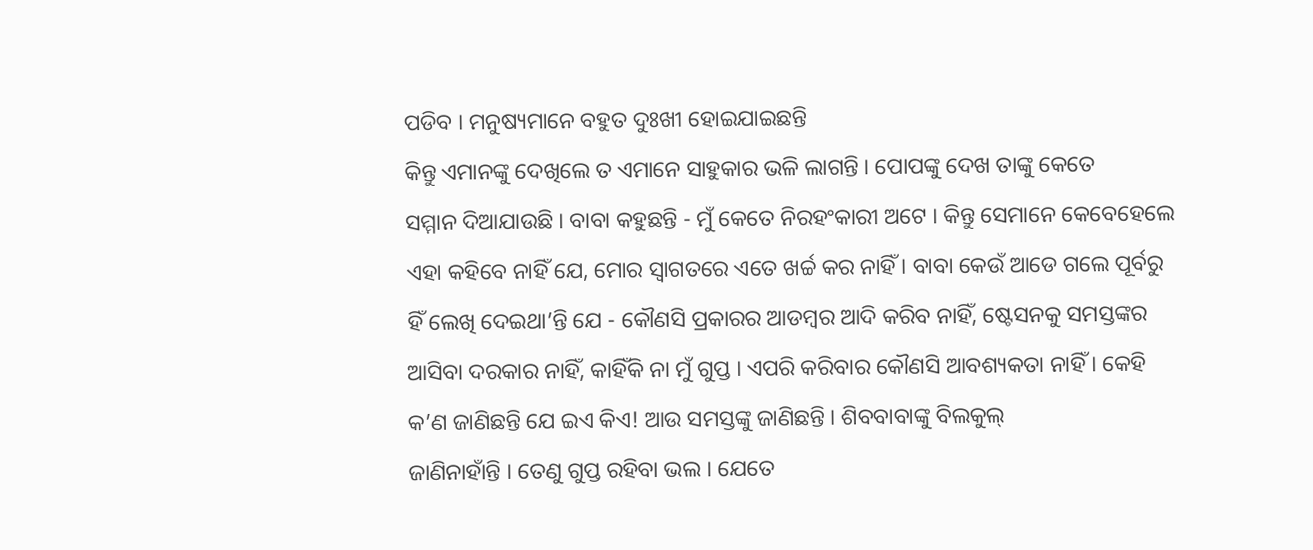ପଡିବ । ମନୁଷ୍ୟମାନେ ବହୁତ ଦୁଃଖୀ ହୋଇଯାଇଛନ୍ତି
କିନ୍ତୁ ଏମାନଙ୍କୁ ଦେଖିଲେ ତ ଏମାନେ ସାହୁକାର ଭଳି ଲାଗନ୍ତି । ପୋପଙ୍କୁ ଦେଖ ତାଙ୍କୁ କେତେ
ସମ୍ମାନ ଦିଆଯାଉଛି । ବାବା କହୁଛନ୍ତି - ମୁଁ କେତେ ନିରହଂକାରୀ ଅଟେ । କିନ୍ତୁ ସେମାନେ କେବେହେଲେ
ଏହା କହିବେ ନାହିଁ ଯେ, ମୋର ସ୍ୱାଗତରେ ଏତେ ଖର୍ଚ୍ଚ କର ନାହିଁ । ବାବା କେଉଁ ଆଡେ ଗଲେ ପୂର୍ବରୁ
ହିଁ ଲେଖି ଦେଇଥା’ନ୍ତି ଯେ - କୌଣସି ପ୍ରକାରର ଆଡମ୍ବର ଆଦି କରିବ ନାହିଁ, ଷ୍ଟେସନକୁ ସମସ୍ତଙ୍କର
ଆସିବା ଦରକାର ନାହିଁ, କାହିଁକି ନା ମୁଁ ଗୁପ୍ତ । ଏପରି କରିବାର କୌଣସି ଆବଶ୍ୟକତା ନାହିଁ । କେହି
କ’ଣ ଜାଣିଛନ୍ତି ଯେ ଇଏ କିଏ! ଆଉ ସମସ୍ତଙ୍କୁ ଜାଣିଛନ୍ତି । ଶିବବାବାଙ୍କୁ ବିଲକୁଲ୍
ଜାଣିନାହାଁନ୍ତି । ତେଣୁ ଗୁପ୍ତ ରହିବା ଭଲ । ଯେତେ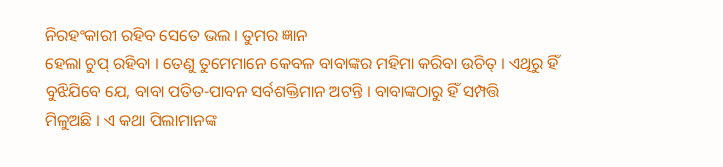ନିରହଂକାରୀ ରହିବ ସେତେ ଭଲ । ତୁମର ଜ୍ଞାନ
ହେଲା ଚୁପ୍ ରହିବା । ତେଣୁ ତୁମେମାନେ କେବଳ ବାବାଙ୍କର ମହିମା କରିବା ଉଚିତ୍ । ଏଥିରୁ ହିଁ
ବୁଝିଯିବେ ଯେ, ବାବା ପତିତ-ପାବନ ସର୍ବଶକ୍ତିମାନ ଅଟନ୍ତି । ବାବାଙ୍କଠାରୁ ହିଁ ସମ୍ପତ୍ତି
ମିଳୁଅଛି । ଏ କଥା ପିଲାମାନଙ୍କ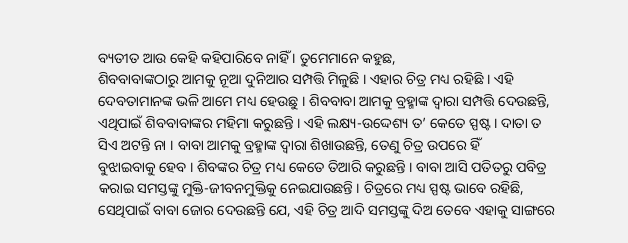ବ୍ୟତୀତ ଆଉ କେହି କହିପାରିବେ ନାହିଁ । ତୁମେମାନେ କହୁଛ,
ଶିବବାବାଙ୍କଠାରୁ ଆମକୁ ନୂଆ ଦୁନିଆର ସମ୍ପତ୍ତି ମିଳୁଛି । ଏହାର ଚିତ୍ର ମଧ୍ୟ ରହିଛି । ଏହି
ଦେବତାମାନଙ୍କ ଭଳି ଆମେ ମଧ୍ୟ ହେଉଛୁ । ଶିବବାବା ଆମକୁ ବ୍ରହ୍ମାଙ୍କ ଦ୍ୱାରା ସମ୍ପତ୍ତି ଦେଉଛନ୍ତି,
ଏଥିପାଇଁ ଶିବବାବାଙ୍କର ମହିମା କରୁଛନ୍ତି । ଏହି ଲକ୍ଷ୍ୟ-ଉଦ୍ଦେଶ୍ୟ ତ’ କେତେ ସ୍ପଷ୍ଟ । ଦାତା ତ
ସିଏ ଅଟନ୍ତି ନା । ବାବା ଆମକୁ ବ୍ରହ୍ମାଙ୍କ ଦ୍ୱାରା ଶିଖାଉଛନ୍ତି, ତେଣୁ ଚିତ୍ର ଉପରେ ହିଁ
ବୁଝାଇବାକୁ ହେବ । ଶିବଙ୍କର ଚିତ୍ର ମଧ୍ୟ କେତେ ତିଆରି କରୁଛନ୍ତି । ବାବା ଆସି ପତିତରୁ ପବିତ୍ର
କରାଇ ସମସ୍ତଙ୍କୁ ମୁକ୍ତି-ଜୀବନମୁକ୍ତିକୁ ନେଇଯାଉଛନ୍ତି । ଚିତ୍ରରେ ମଧ୍ୟ ସ୍ପଷ୍ଟ ଭାବେ ରହିଛି,
ସେଥିପାଇଁ ବାବା ଜୋର ଦେଉଛନ୍ତି ଯେ, ଏହି ଚିତ୍ର ଆଦି ସମସ୍ତଙ୍କୁ ଦିଅ ତେବେ ଏହାକୁ ସାଙ୍ଗରେ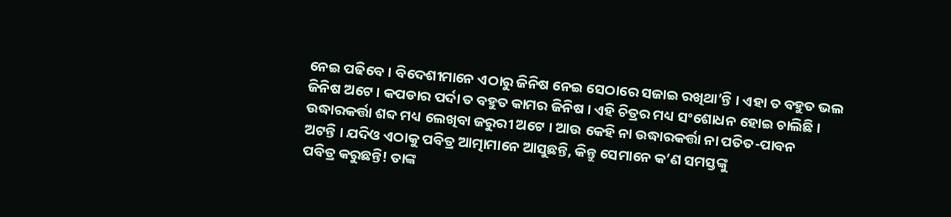ନେଇ ପଢିବେ । ବିଦେଶୀମାନେ ଏଠାରୁ ଜିନିଷ ନେଇ ସେଠାରେ ସଜାଇ ରଖିଥା’ନ୍ତି । ଏହା ତ ବହୁତ ଭଲ
ଜିନିଷ ଅଟେ । କପଡାର ପର୍ଦା ତ ବହୁତ କାମର ଜିନିଷ । ଏହି ଚିତ୍ରର ମଧ୍ୟ ସଂଶୋଧନ ହୋଇ ଚାଲିଛି ।
ଉଦ୍ଧାରକର୍ତ୍ତା ଶବ୍ଦ ମଧ୍ୟ ଲେଖିବା ଜରୁରୀ ଅଟେ । ଆଉ କେହି ନା ଉଦ୍ଧାରକର୍ତ୍ତା ନା ପତିତ-ପାବନ
ଅଟନ୍ତି । ଯଦିଓ ଏଠାକୁ ପବିତ୍ର ଆତ୍ମାମାନେ ଆସୁଛନ୍ତି, କିନ୍ତୁ ସେମାନେ କ’ଣ ସମସ୍ତଙ୍କୁ
ପବିତ୍ର କରୁଛନ୍ତି! ତାଙ୍କ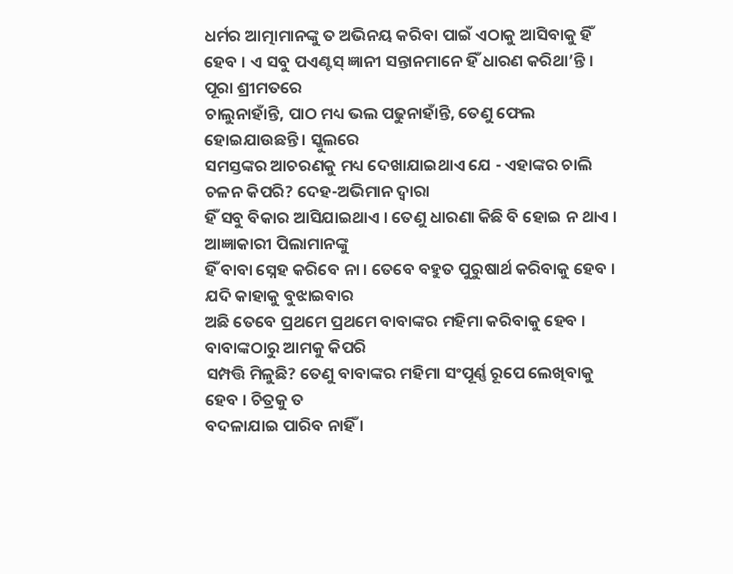ଧର୍ମର ଆତ୍ମାମାନଙ୍କୁ ତ ଅଭିନୟ କରିବା ପାଇଁ ଏଠାକୁ ଆସିବାକୁ ହିଁ
ହେବ । ଏ ସବୁ ପଏଣ୍ଟସ୍ ଜ୍ଞାନୀ ସନ୍ତାନମାନେ ହିଁ ଧାରଣ କରିଥା’ନ୍ତି ।
ପୂରା ଶ୍ରୀମତରେ
ଚାଲୁନାହାଁନ୍ତି, ପାଠ ମଧ୍ୟ ଭଲ ପଢୁନାହାଁନ୍ତି, ତେଣୁ ଫେଲ ହୋଇଯାଉଛନ୍ତି । ସ୍କୁଲରେ
ସମସ୍ତଙ୍କର ଆଚରଣକୁ ମଧ୍ୟ ଦେଖାଯାଇଥାଏ ଯେ - ଏହାଙ୍କର ଚାଲି ଚଳନ କିପରି? ଦେହ-ଅଭିମାନ ଦ୍ୱାରା
ହିଁ ସବୁ ବିକାର ଆସିଯାଇଥାଏ । ତେଣୁ ଧାରଣା କିଛି ବି ହୋଇ ନ ଥାଏ । ଆଜ୍ଞାକାରୀ ପିଲାମାନଙ୍କୁ
ହିଁ ବାବା ସ୍ନେହ କରିବେ ନା । ତେବେ ବହୁତ ପୁରୁଷାର୍ଥ କରିବାକୁ ହେବ । ଯଦି କାହାକୁ ବୁଝାଇବାର
ଅଛି ତେବେ ପ୍ରଥମେ ପ୍ରଥମେ ବାବାଙ୍କର ମହିମା କରିବାକୁ ହେବ । ବାବାଙ୍କଠାରୁ ଆମକୁ କିପରି
ସମ୍ପତ୍ତି ମିଳୁଛି? ତେଣୁ ବାବାଙ୍କର ମହିମା ସଂପୂର୍ଣ୍ଣ ରୂପେ ଲେଖିବାକୁ ହେବ । ଚିତ୍ରକୁ ତ
ବଦଳାଯାଇ ପାରିବ ନାହିଁ ।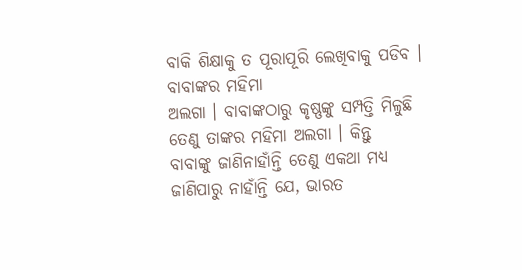ବାକି ଶିକ୍ଷାକୁ ତ ପୂରାପୂରି ଲେଖିବାକୁ ପଡିବ । ବାବାଙ୍କର ମହିମା
ଅଲଗା । ବାବାଙ୍କଠାରୁ କୃଷ୍ଣଙ୍କୁ ସମ୍ପତ୍ତି ମିଳୁଛି ତେଣୁ ତାଙ୍କର ମହିମା ଅଲଗା । କିନ୍ତୁ
ବାବାଙ୍କୁ ଜାଣିନାହାଁନ୍ତି ତେଣୁ ଏକଥା ମଧ୍ୟ ଜାଣିପାରୁ ନାହାଁନ୍ତି ଯେ, ଭାରତ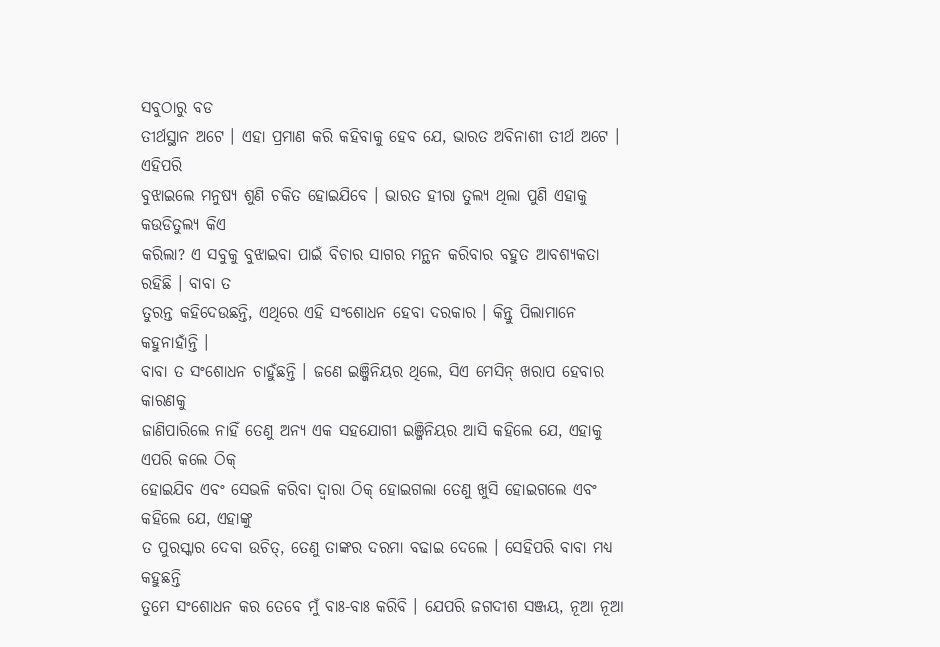ସବୁଠାରୁ ବଡ
ତୀର୍ଥସ୍ଥାନ ଅଟେ । ଏହା ପ୍ରମାଣ କରି କହିବାକୁ ହେବ ଯେ, ଭାରତ ଅବିନାଶୀ ତୀର୍ଥ ଅଟେ । ଏହିପରି
ବୁଝାଇଲେ ମନୁଷ୍ୟ ଶୁଣି ଚକିତ ହୋଇଯିବେ । ଭାରତ ହୀରା ତୁଲ୍ୟ ଥିଲା ପୁଣି ଏହାକୁ କଉଡିତୁଲ୍ୟ କିଏ
କରିଲା? ଏ ସବୁକୁ ବୁଝାଇବା ପାଇଁ ବିଚାର ସାଗର ମନ୍ଥନ କରିବାର ବହୁତ ଆବଶ୍ୟକତା ରହିଛି । ବାବା ତ
ତୁରନ୍ତ କହିଦେଉଛନ୍ତି, ଏଥିରେ ଏହି ସଂଶୋଧନ ହେବା ଦରକାର । କିନ୍ତୁ ପିଲାମାନେ କହୁନାହାଁନ୍ତି ।
ବାବା ତ ସଂଶୋଧନ ଚାହୁଁଛନ୍ତି । ଜଣେ ଇଞ୍ଜିନିୟର ଥିଲେ, ସିଏ ମେସିନ୍ ଖରାପ ହେବାର କାରଣକୁ
ଜାଣିପାରିଲେ ନାହିଁ ତେଣୁ ଅନ୍ୟ ଏକ ସହଯୋଗୀ ଇଞ୍ଜିନିୟର ଆସି କହିଲେ ଯେ, ଏହାକୁ ଏପରି କଲେ ଠିକ୍
ହୋଇଯିବ ଏବଂ ସେଭଳି କରିବା ଦ୍ୱାରା ଠିକ୍ ହୋଇଗଲା ତେଣୁ ଖୁସି ହୋଇଗଲେ ଏବଂ କହିଲେ ଯେ, ଏହାଙ୍କୁ
ତ ପୁରସ୍କାର ଦେବା ଉଚିତ୍, ତେଣୁ ତାଙ୍କର ଦରମା ବଢାଇ ଦେଲେ । ସେହିପରି ବାବା ମଧ୍ୟ କହୁଛନ୍ତି
ତୁମେ ସଂଶୋଧନ କର ତେବେ ମୁଁ ବାଃ-ବାଃ କରିବି । ଯେପରି ଜଗଦୀଶ ସଞ୍ଜୟ, ନୂଆ ନୂଆ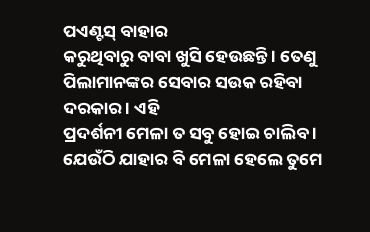ପଏଣ୍ଟସ୍ ବାହାର
କରୁଥିବାରୁ ବାବା ଖୁସି ହେଉଛନ୍ତି । ତେଣୁ ପିଲାମାନଙ୍କର ସେବାର ସଉକ ରହିବା ଦରକାର । ଏହି
ପ୍ରଦର୍ଶନୀ ମେଳା ତ ସବୁ ହୋଇ ଚାଲିବ । ଯେଉଁଠି ଯାହାର ବି ମେଳା ହେଲେ ତୁମେ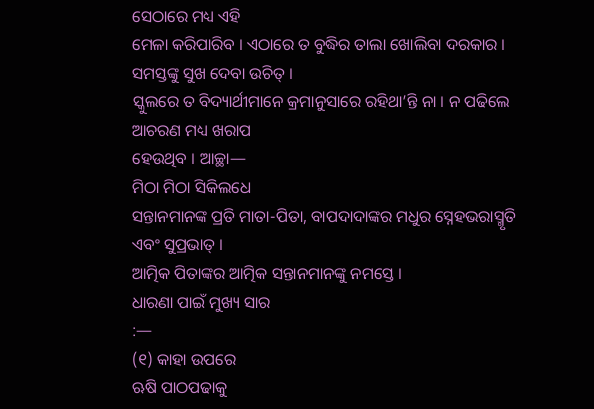ସେଠାରେ ମଧ୍ୟ ଏହି
ମେଳା କରିପାରିବ । ଏଠାରେ ତ ବୁଦ୍ଧିର ତାଲା ଖୋଲିବା ଦରକାର । ସମସ୍ତଙ୍କୁ ସୁଖ ଦେବା ଉଚିତ୍ ।
ସ୍କୁଲରେ ତ ବିଦ୍ୟାର୍ଥୀମାନେ କ୍ରମାନୁସାରେ ରହିଥା’ନ୍ତି ନା । ନ ପଢିଲେ ଆଚରଣ ମଧ୍ୟ ଖରାପ
ହେଉଥିବ । ଆଚ୍ଛା—
ମିଠା ମିଠା ସିକିଲଧେ
ସନ୍ତାନମାନଙ୍କ ପ୍ରତି ମାତା-ପିତା, ବାପଦାଦାଙ୍କର ମଧୁର ସ୍ନେହଭରାସ୍ମୃତି ଏବଂ ସୁପ୍ରଭାତ୍ ।
ଆତ୍ମିକ ପିତାଙ୍କର ଆତ୍ମିକ ସନ୍ତାନମାନଙ୍କୁ ନମସ୍ତେ ।
ଧାରଣା ପାଇଁ ମୁଖ୍ୟ ସାର
:—
(୧) କାହା ଉପରେ
ଋଷି ପାଠପଢାକୁ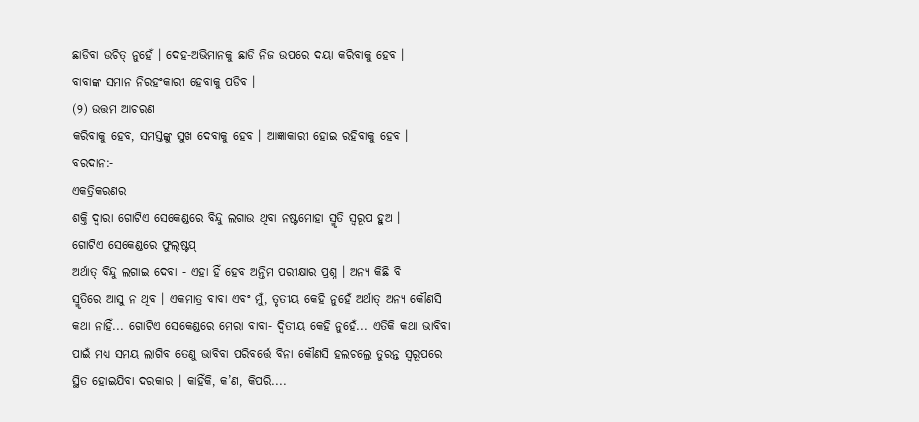ଛାଡିବା ଉଚିତ୍ ନୁହେଁ । ଦେହ-ଅଭିମାନକୁ ଛାଡି ନିଜ ଉପରେ ଦୟା କରିବାକୁ ହେବ ।
ବାବାଙ୍କ ସମାନ ନିରହଂକାରୀ ହେବାକୁ ପଡିବ ।
(୨) ଉତ୍ତମ ଆଚରଣ
କରିବାକୁ ହେବ, ସମସ୍ତଙ୍କୁ ସୁଖ ଦେବାକୁ ହେବ । ଆଜ୍ଞାକାରୀ ହୋଇ ରହିବାକୁ ହେବ ।
ବରଦାନ:-
ଏକତ୍ରିକରଣର
ଶକ୍ତି ଦ୍ୱାରା ଗୋଟିଏ ସେକେଣ୍ଡରେ ବିନ୍ଦୁ ଲଗାଉ ଥିବା ନଷ୍ଟମୋହା ସ୍ମୃତି ସ୍ୱରୂପ ହୁଅ ।
ଗୋଟିଏ ସେକେଣ୍ଡରେ ଫୁଲ୍ଷ୍ଟପ୍
ଅର୍ଥାତ୍ ବିନ୍ଦୁ ଲଗାଇ ଦେବା - ଏହା ହିଁ ହେବ ଅନ୍ତିମ ପରୀକ୍ଷାର ପ୍ରଶ୍ନ । ଅନ୍ୟ କିଛି ବି
ସ୍ମୃତିରେ ଆସୁ ନ ଥିବ । ଏକମାତ୍ର ବାବା ଏବଂ ମୁଁ, ତୃତୀୟ କେହି ନୁହେଁ ଅର୍ଥାତ୍ ଅନ୍ୟ କୌଣସି
କଥା ନାହିଁ... ଗୋଟିଏ ସେକେଣ୍ଡରେ ମେରା ବାବା- ଦ୍ୱିତୀୟ କେହି ନୁହେଁ... ଏତିକି କଥା ଭାବିବା
ପାଇଁ ମଧ୍ୟ ସମୟ ଲାଗିବ ତେଣୁ ଭାବିବା ପରିବର୍ତ୍ତେ ବିନା କୌଣସି ହଲଚଲ୍ରେ ତୁରନ୍ତ ସ୍ୱରୂପରେ
ସ୍ଥିତ ହୋଇଯିବା ଦରକାର । କାହିଁକି, କ’ଣ, କିପରି....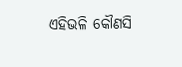ଏହିଭଳି କୌଣସି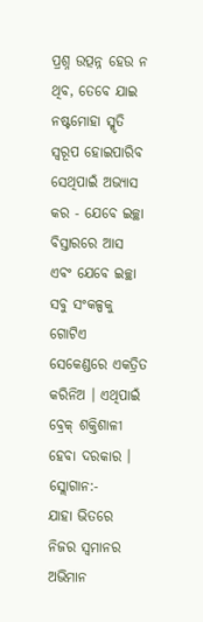ପ୍ରଶ୍ନ ଉତ୍ପନ୍ନ ହେଉ ନ
ଥିବ, ତେବେ ଯାଇ ନଷ୍ଟମୋହା ସ୍ମୃତି ସ୍ୱରୂପ ହୋଇପାରିବ ସେଥିପାଇଁ ଅଭ୍ୟାସ କର - ଯେବେ ଇଚ୍ଛା
ବିସ୍ତାରରେ ଆସ ଏବଂ ଯେବେ ଇଚ୍ଛା ସବୁ ସଂକଳ୍ପକୁ ଗୋଟିଏ ସେକେଣ୍ଡରେ ଏକତ୍ରିତ କରିନିଅ । ଏଥିପାଇଁ
ବ୍ରେକ୍ ଶକ୍ତିଶାଳୀ ହେବା ଦରକାର ।
ସ୍ଲୋଗାନ:-
ଯାହା ଭିତରେ
ନିଜର ସ୍ୱମାନର ଅଭିମାନ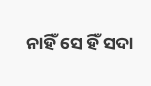ନାହିଁ ସେ ହିଁ ସଦା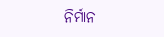ନିର୍ମାନ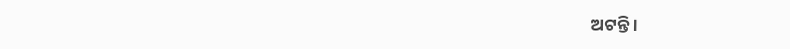ଅଟନ୍ତି ।